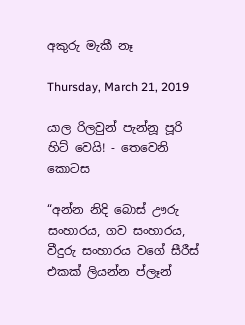අකුරු මැකී නෑ

Thursday, March 21, 2019

යාල රිලවුන් පැන්නූ පූරි හිට් වෙයි! - තෙවෙනි කොටස

“අන්න නිදි බොස් ඌරු සංහාරය, ගව සංහාරය, වීදුරු සංහාරය වගේ සීරීස් එකක් ලියන්න ප්ලෑන්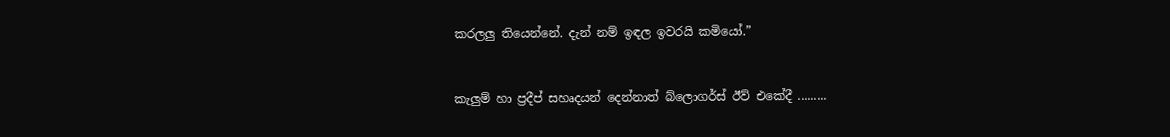කරලලු තියෙන්නේ. දැන් නම් ඉඳල ඉවරයි කමියෝ.”


කැලුම් හා ප්‍රදීප් සහෘදයන් දෙන්නාත් බ්ලොගර්ස් ඊව් එකේදී .........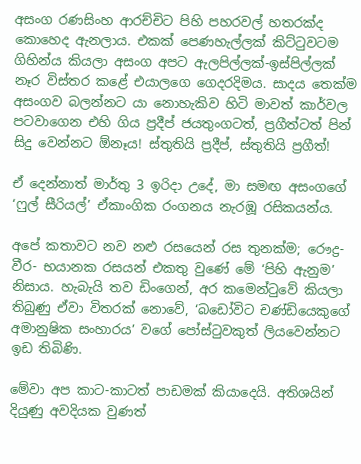අසංග රණසිංහ ආරච්චිට පිහි පහරවල් හතරක්ද කොහෙද ඇනලාය. එකක් පෙණහැල්ලක් කිට්ටුවටම ගිහින්ය කියලා අසංග අපට ඇලපිල්ලක්-ඉස්පිල්ලක් නෑර විස්තර කළේ එයාලගෙ ගෙදරදිමය. සාදය තෙක්ම අසංගව බලන්නට යා නොහැකිව හිටි මාවත් කාර්වල පටවාගෙන එහි ගිය ප්‍රදීප් ජයතුංගටත්, ප්‍රගීත්ටත් පින් සිදු වෙන්නට ඕනෑය! ස්තුතියි ප්‍රදීප්, ස්තුතියි ප්‍රගීත්!

ඒ දෙන්නාත් මාර්තු 3 ඉරිදා උදේ, මා සමඟ අසංගගේ ‘ෆුල් සීරියල්’ ඒකාංගික රංගනය නැරඹූ රසිකයන්ය.

අපේ කතාවට නව නළු රසයෙන් රස තුනක්ම; රෞද්‍ර- වීර- භයානක රසයන් එකතු වුණේ මේ ‘පිහි ඇනුම’ නිසාය. හැබැයි තව ඩිංගෙන්, අර කමෙන්ටුවේ කියලා තිබුණු ඒවා විතරක් නොවේ, ‘බඩෝවිට චණ්ඩියෙකුගේ අමානුෂික සංහාරය’ වගේ පෝස්ටුවකුත් ලියවෙන්නට ඉඩ තිබිණි.

මේවා අප කාට-කාටත් පාඩමක් කියාදෙයි. අතිශයින් දියුණු අවදියක වුණත්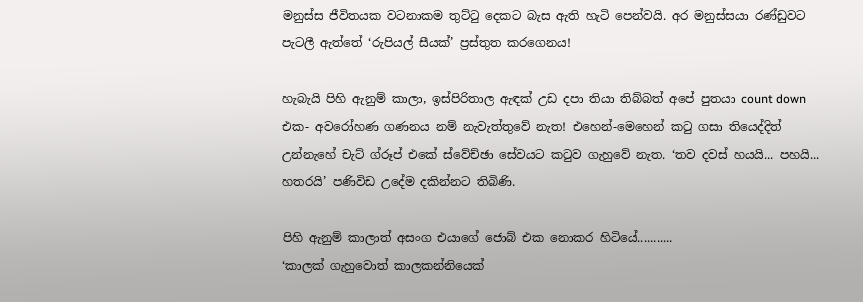මනුස්ස ජීවිතයක වටනාකම තුට්ටු දෙකට බැස ඇති හැටි පෙන්වයි. අර මනුස්සයා රණ්ඩුවට පැටලී ඇත්තේ ‘රුපියල් සීයක්’ ප්‍රස්තුත කරගෙනය!

හැබැයි පිහි ඇනුම් කාලා, ඉස්පිරිතාල ඇඳක් උඩ දපා තියා තිබ්බත් අපේ පුතයා count down එක- අවරෝහණ ගණනය නම් නැවැත්තුවේ නැත! එහෙන්-මෙහෙන් කටු ගසා තියෙද්දිත් උන්නැහේ චැට් ග්රූප් එකේ ස්වේච්ඡා සේවයට කටුව ගැහුවේ නැත. ‘තව දවස් හයයි... පහයි... හතරයි’ පණිවිඩ උදේම දකින්නට තිබිණි.

පිහි ඇනුම් කාලාත් අසංග එයාගේ ජොබ් එක නොකර හිටියේ...........
‘කාලක් ගැහුවොත් කාලකන්නියෙක්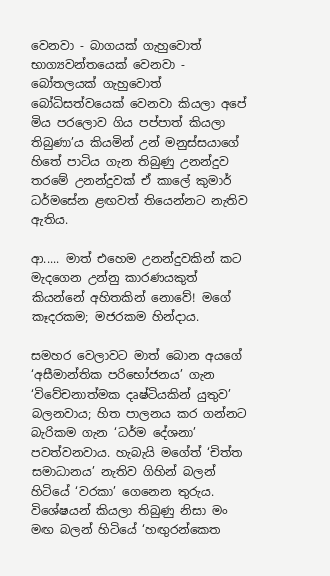වෙනවා - බාගයක් ගැහුවොත් භාග්‍යවන්තයෙක් වෙනවා - බෝතලයක් ගැහුවොත් බෝධිසත්වයෙක් වෙනවා කියලා අපේ මිය පරලොව ගිය පප්පාත් කියලා තිබුණා’ය කියමින් උන් මනුස්සයාගේ හිතේ පාටිය ගැන තිබුණු උනන්දුව තරමේ උනන්දුවක් ඒ කාලේ කුමාර් ධර්මසේන ළඟවත් තියෙන්නට නැතිව ඇතිය.

ආ..... මාත් එහෙම උනන්දුවකින් කට මැදගෙන උන්නු කාරණයකුත් කියන්නේ අහිතකින් නොවේ! මගේ කෑදරකම; මජරකම හින්දාය.

සමහර වෙලාවට මාත් බොන අයගේ ‘අසීමාන්තික පරිභෝජනය’ ගැන ‘විවේචනාත්මක දෘෂ්ටියකින් යුතුව’ බලනවාය; හිත පාලනය කර ගන්නට බැරිකම ගැන ‘ධර්ම දේශනා’ පවත්වනවාය. හැබැයි මගේත් ‘චිත්ත සමාධානය’ නැතිව ගිහින් බලන් හිටියේ ‘වරකා’ ගෙනෙන තුරුය. විශේෂයන් කියලා තිබුණු නිසා මං මඟ බලන් හිටියේ ‘හඟුරන්කෙත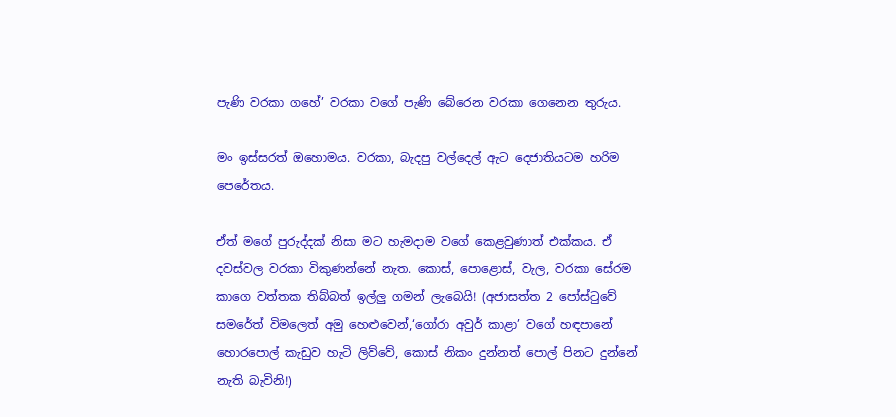පැණි වරකා ගහේ’ වරකා වගේ පැණි බේරෙන වරකා ගෙනෙන තුරුය.

මං ඉස්සරත් ඔහොමය. වරකා, බැදපු වල්දෙල් ඇට දෙජාතියටම හරිම පෙරේතය.

ඒත් මගේ පුරුද්දක් නිසා මට හැමදාම වගේ කෙළවුණාත් එක්කය. ඒ දවස්වල වරකා විකුණන්නේ නැත. කොස්, පොළොස්, වැල, වරකා සේරම කාගෙ වත්තක තිබ්බත් ඉල්ලු ගමන් ලැබෙයි! (අජාසත්ත 2 පෝස්ටුවේ සමරේත් විමලෙත් අමු හෙළුවෙන්,‘ගෝරා අවුර් කාළා’ වගේ හඳපානේ හොරපොල් කැඩුව හැටි ලිව්වේ, කොස් නිකං දුන්නත් පොල් පිනට දුන්නේ නැති බැවිනි!)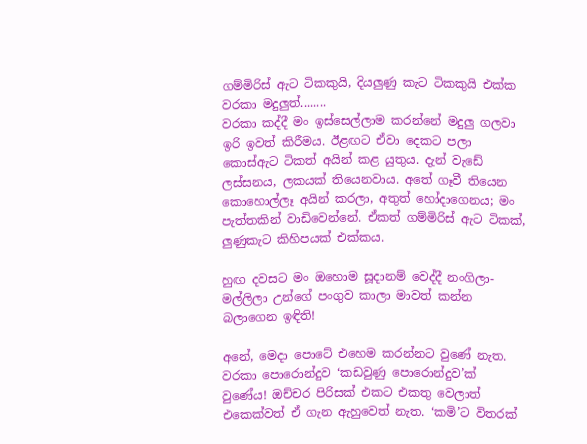ගම්මිරිස් ඇට ටිකකුයි, දියලුණු කැට ටිකකුයි එක්ක වරකා මදුලුත්........
වරකා කද්දී මං ඉස්සෙල්ලාම කරන්නේ මදුලු ගලවා ඉරි ඉවත් කිරීමය. ඊළඟට ඒවා දෙකට පලා කොස්ඇට ටිකත් අයින් කළ යුතුය. දැන් වැඩේ ලස්සනය, ලකයක් තියෙනවාය. අතේ ගෑවී තියෙන කොහොල්ලෑ අයින් කරලා, අතුත් හෝදාගෙනය; මං පැත්තකින් වාඩිවෙන්නේ. ඒකත් ගම්මිරිස් ඇට ටිකක්, ලුණුකැට කිහිපයක් එක්කය.

හුඟ දවසට මං ඔහොම සූදානම් වෙද්දී නංගිලා-මල්ලිලා උන්ගේ පංගුව කාලා මාවත් කන්න බලාගෙන ඉඳිති!

අනේ, මෙදා පොටේ එහෙම කරන්නට වුණේ නැත. වරකා පොරොන්දුව ‘කඩවුණු පොරොන්දුව’ක් වුණේය! ඔච්චර පිරිසක් එකට එකතු වෙලාත් එකෙක්වත් ඒ ගැන ඇහුවෙත් නැත. ‘කමි’ට විතරක්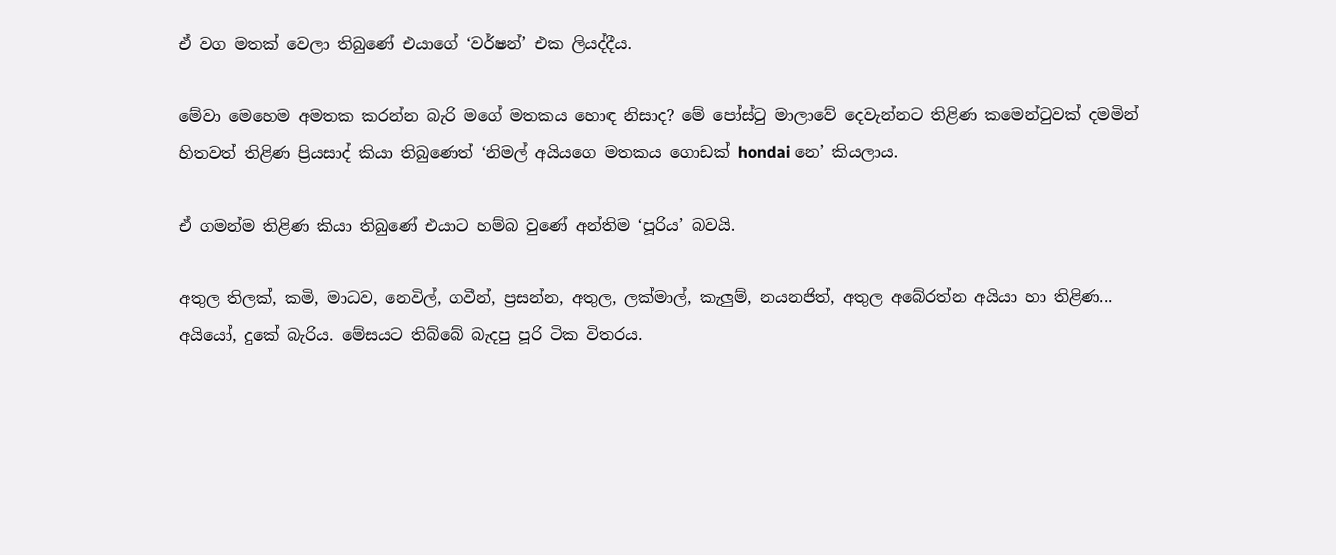ඒ වග මතක් වෙලා තිබුණේ එයාගේ ‘වර්ෂන්’ එක ලියද්දීය.

මේවා මෙහෙම අමතක කරන්න බැරි මගේ මතකය හොඳ නිසාද? මේ පෝස්ටු මාලාවේ දෙවැන්නට තිළිණ කමෙන්ටුවක් දමමින් හිතවත් තිළිණ ප්‍රියසාද් කියා තිබුණෙත් ‘නිමල් අයියගෙ මතකය ගොඩක් hondai නෙ’ කියලාය.

ඒ ගමන්ම තිළිණ කියා තිබුණේ එයාට හම්බ වුණේ අන්තිම ‘පූරිය’ බවයි.

අතුල තිලක්, කමි, මාධව, නෙවිල්, ගවීන්, ප්‍රසන්න, අතුල, ලක්මාල්, කැලුම්, නයනජිත්, අතුල අබේරත්න අයියා හා තිළිණ...
අයියෝ, දුකේ බැරිය. මේසයට තිබ්බේ බැදපු පූරි ටික විතරය.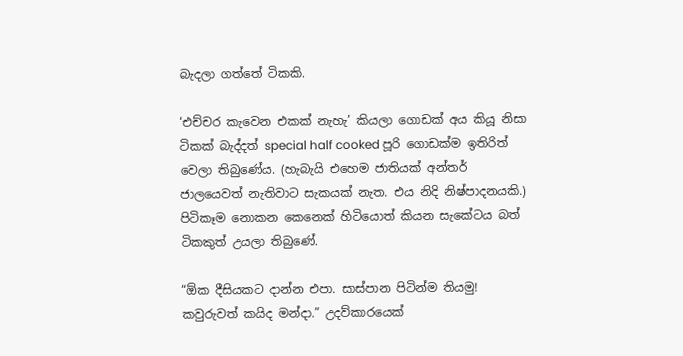බැදලා ගත්තේ ටිකකි.

‘එච්චර කැවෙන එකක් නැහැ’ කියලා ගොඩක් අය කියූ නිසා ටිකක් බැද්දත් special half cooked පූරි ගොඩක්ම ඉතිරිත් වෙලා තිබුණේය. (හැබැයි එහෙම ජාතියක් අන්තර් ජාලයෙවත් නැතිවාට සැකයක් නැත. එය නිදි නිෂ්පාදනයකි.) පිටිකෑම නොකන කෙනෙක් හිටියොත් කියන සැකේටය බත් ටිකකුත් උයලා තිබුණේ.

“ඕක දීසියකට දාන්න එපා. සාස්පාන පිටින්ම තියමු! කවුරුවත් කයිද මන්දා.” උදව්කාරයෙක්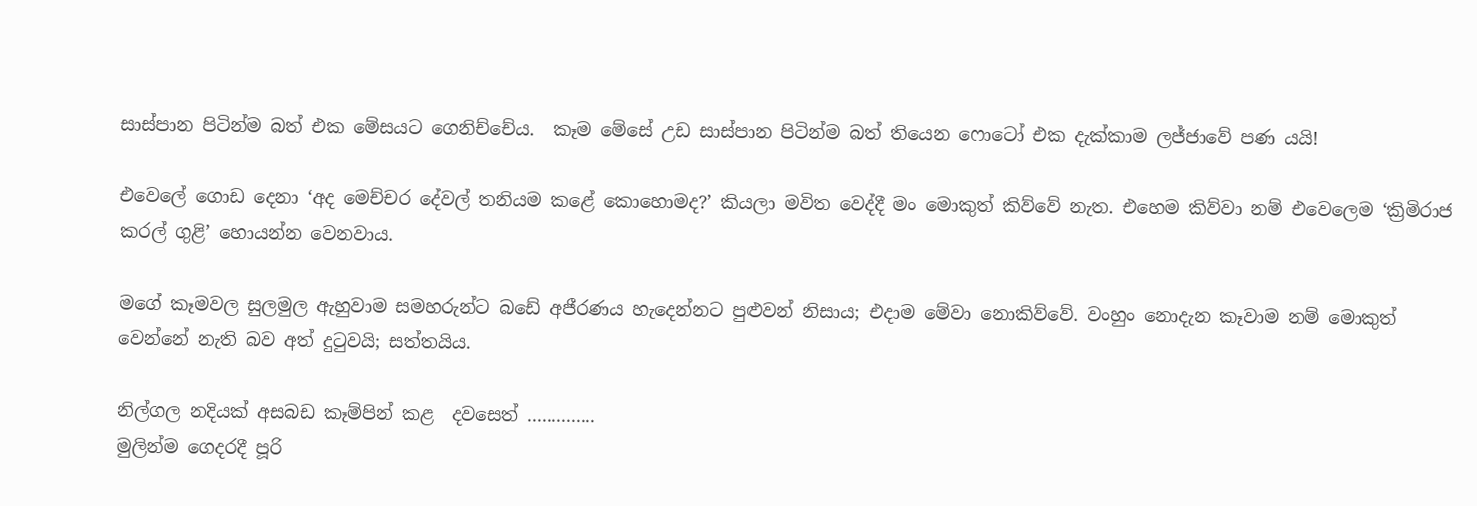සාස්පාන පිටින්ම බත් එක මේසයට ගෙනිච්චේය.  කෑම මේසේ උඩ සාස්පාන පිටින්ම බත් තියෙන ෆොටෝ එක දැක්කාම ලජ්ජාවේ පණ යයි!

එවෙලේ ගොඩ දෙනා ‘අද මෙච්චර දේවල් තනියම කළේ කොහොමද?’ කියලා මවිත වෙද්දී මං මොකුත් කිව්වේ නැත. එහෙම කිව්වා නම් එවෙලෙම ‘ක්‍රිමිරාජ කරල් ගුළි’ හොයන්න වෙනවාය.

මගේ කෑමවල සුලමුල ඇහුවාම සමහරුන්ට බඩේ අජීරණය හැදෙන්නට පුළුවන් නිසාය; එදාම මේවා නොකිව්වේ. වංහුං නොදැන කෑවාම නම් මොකුත් වෙන්නේ නැති බව අත් දුටුවයි; සත්තයිය.

නිල්ගල නදියක් අසබඩ කෑම්පින් කළ  දවසෙත් ..............
මුලින්ම ගෙදරදී පූරි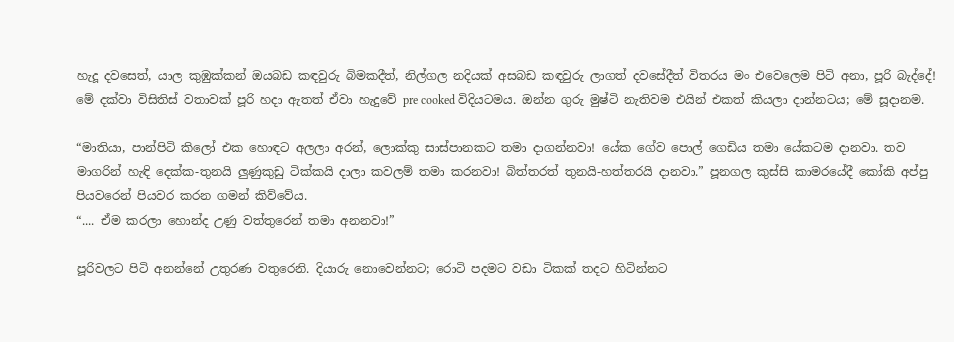හැදූ දවසෙත්, යාල කුඹුක්කන් ඔයබඩ කඳවුරු බිමකදීත්, නිල්ගල නදියක් අසබඩ කඳවුරු ලාගත් දවසේදීත් විතරය මං එවෙලෙම පිටි අනා, පූරි බැද්දේ! මේ දක්වා විසිතිස් වතාවක් පූරි හදා ඇතත් ඒවා හැදුවේ pre cooked විදියටමය. ඔන්න ගුරු මුෂ්ටි නැතිවම එයින් එකත් කියලා දාන්නටය; මේ සූදානම.

“මාතියා, පාන්පිටි කිලෝ එක හොඳට අලලා අරන්, ලොක්කු සාස්පානකට තමා දාගන්නවා! යේක ගේව පොල් ගෙඩිය තමා යේකටම දානවා. තව මාගරින් හැඳි දෙක්ක-තුනයි ලුණුකුඩු ටික්කයි දාලා කවලම් තමා කරනවා! බිත්තරත් තුනයි-හත්තරයි දානවා.” පූනගල කුස්සි කාමරයේදී කෝකි අප්පු පියවරෙන් පියවර කරන ගමන් කිව්වේය.
“.... ඒම කරලා හොන්ද උණු වත්තුරෙන් තමා අනනවා!”

පූරිවලට පිටි අනන්නේ උතුරණ වතුරෙනි. දියාරු නොවෙන්නට; රොටි පදමට වඩා ටිකක් තදට හිටින්නට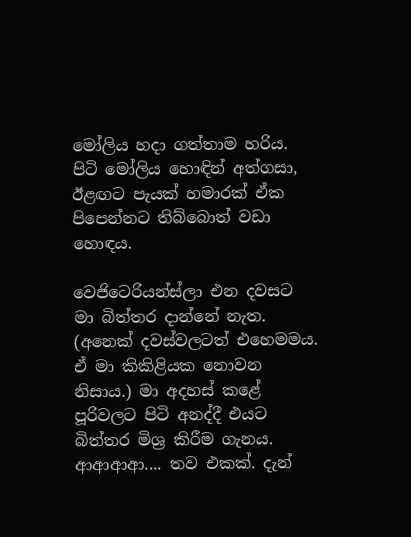මෝලිය හදා ගත්තාම හරිය. පිටි මෝලිය හොඳින් අත්ගසා, ඊළඟට පැයක් හමාරක් ඒක පිපෙන්නට තිබ්බොත් වඩා හොඳය.

වෙජිටෙරියන්ස්ලා එන දවසට මා බිත්තර දාන්නේ නැත. (අනෙක් දවස්වලටත් එහෙමමය. ඒ මා කිකිළියක නොවන නිසාය.) මා අදහස් කළේ පූරිවලට පිටි අනද්දී එයට බිත්තර මිශ්‍ර කිරීම ගැනය. ආආආආ.... තව එකක්. දැන්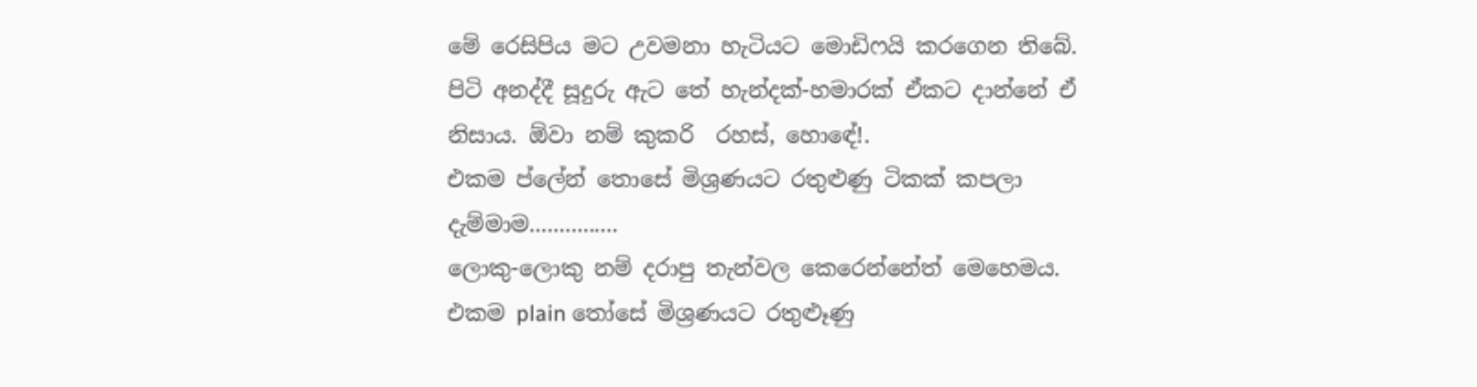මේ රෙසිපිය මට උවමනා හැටියට මොඩිෆයි කරගෙන තිබේ. පිටි අනද්දී සූදුරු ඇට තේ හැන්දක්-හමාරක් ඒකට දාන්නේ ඒ නිසාය. ඕවා නම් කුකරි  රහස්, හොඳේ!.
එකම ප්ලේන් තොසේ මිශ්‍රණයට රතුළුණු ටිකක් කපලා දැම්මාම...............
ලොකු-ලොකු නම් දරාපු තැන්වල කෙරෙන්නේත් මෙහෙමය. එකම plain තෝසේ මිශ්‍රණයට රතුළූණු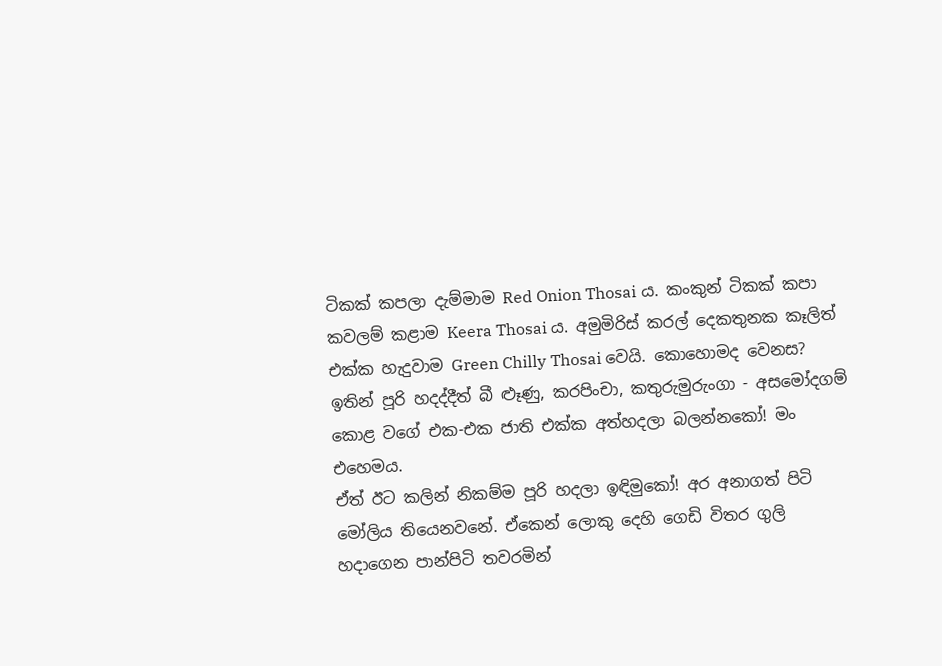ටිකක් කපලා දැම්මාම Red Onion Thosai ය. කංකුන් ටිකක් කපා කවලම් කළාම Keera Thosai ය. අමුමිරිස් කරල් දෙකතුනක කෑලිත් එක්ක හැදුවාම Green Chilly Thosai වෙයි. කොහොමද වෙනස?
ඉතින් පූරි හදද්දීත් බී ළූණු, කරපිංචා, කතුරුමුරුංගා - අසමෝදගම් කොළ වගේ එක-එක ජාති එක්ක අත්හදලා බලන්නකෝ! මං එහෙමය.
ඒත් ඊට කලින් නිකම්ම පූරි හදලා ඉඳිමුකෝ! අර අනාගත් පිටි මෝලිය තියෙනවනේ. ඒකෙන් ලොකු දෙහි ගෙඩි විතර ගුලි හදාගෙන පාන්පිටි තවරමින්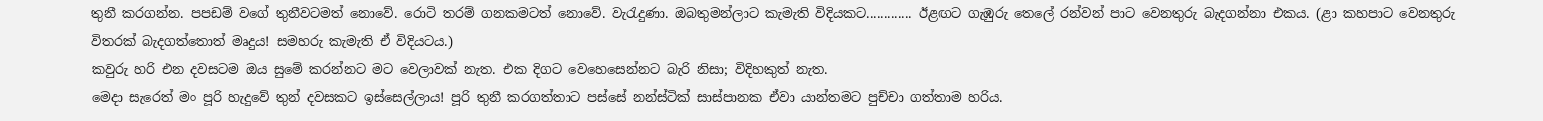තුනී කරගන්න. පපඩම් වගේ තුනීවටමත් නොවේ. රොටි තරම් ගනකමටත් නොවේ. වැරැදුණා. ඔබතුමන්ලාට කැමැති විදියකට............. ඊළඟට ගැඹුරු තෙලේ රන්වන් පාට වෙනතුරු බැදගන්නා එකය. (ළා කහපාට වෙනතුරු විතරක් බැදගත්තොත් මෘදුය! සමහරු කැමැති ඒ විදියටය.)
කවුරු හරි එන දවසටම ඔය සුමේ කරන්නට මට වෙලාවක් නැත. එක දිගට වෙහෙසෙන්නට බැරි නිසා; විදිහකුත් නැත.
මෙදා සැරෙත් මං පූරි හැදුවේ තුන් දවසකට ඉස්සෙල්ලාය! පූරි තුනී කරගත්තාට පස්සේ නන්ස්ටික් සාස්පානක ඒවා යාන්තමට පුච්චා ගත්තාම හරිය.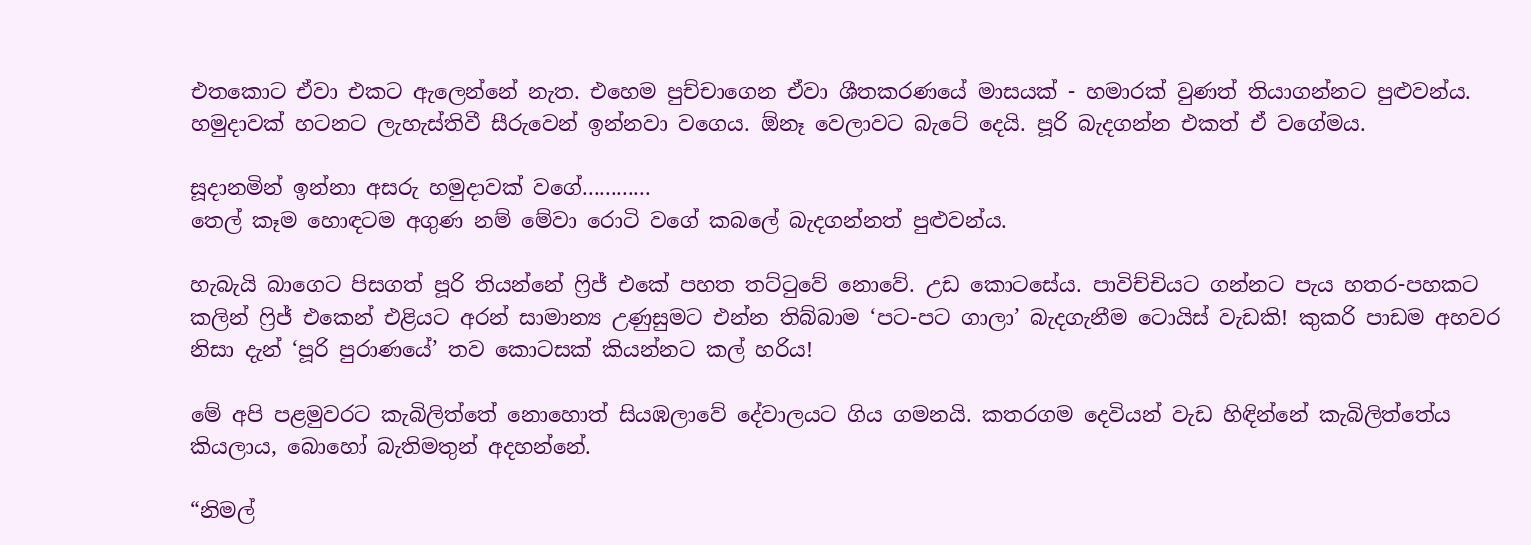එතකොට ඒවා එකට ඇලෙන්නේ නැත. එහෙම පුච්චාගෙන ඒවා ශීතකරණයේ මාසයක් - හමාරක් වුණත් තියාගන්නට පුළුවන්ය. හමුදාවක් හටනට ලැහැස්තිවී සීරුවෙන් ඉන්නවා වගෙය. ඕනෑ වෙලාවට බැටේ දෙයි. පූරි බැදගන්න එකත් ඒ වගේමය.

සූදානමින් ඉන්නා අසරු හමුදාවක් වගේ............
තෙල් කෑම හොඳටම අගුණ නම් මේවා රොටි වගේ කබලේ බැදගන්නත් පුළුවන්ය.

හැබැයි බාගෙට පිසගත් පූරි තියන්නේ ෆ්‍රිජ් එකේ පහත තට්ටුවේ නොවේ. උඩ කොටසේය. පාවිච්චියට ගන්නට පැය හතර-පහකට කලින් ෆ්‍රිජ් එකෙන් එළියට අරන් සාමාන්‍ය උණුසුමට එන්න තිබ්බාම ‘පට-පට ගාලා’ බැදගැනීම ටොයිස් වැඩකි! කුකරි පාඩම අහවර නිසා දැන් ‘පූරි පුරාණයේ’ තව කොටසක් කියන්නට කල් හරිය!

මේ අපි පළමුවරට කැබිලිත්තේ නොහොත් සියඹලාවේ දේවාලයට ගිය ගමනයි. කතරගම දෙවියන් වැඩ හිඳින්නේ කැබිලිත්තේය කියලාය, බොහෝ බැතිමතුන් අදහන්නේ.

“නිමල්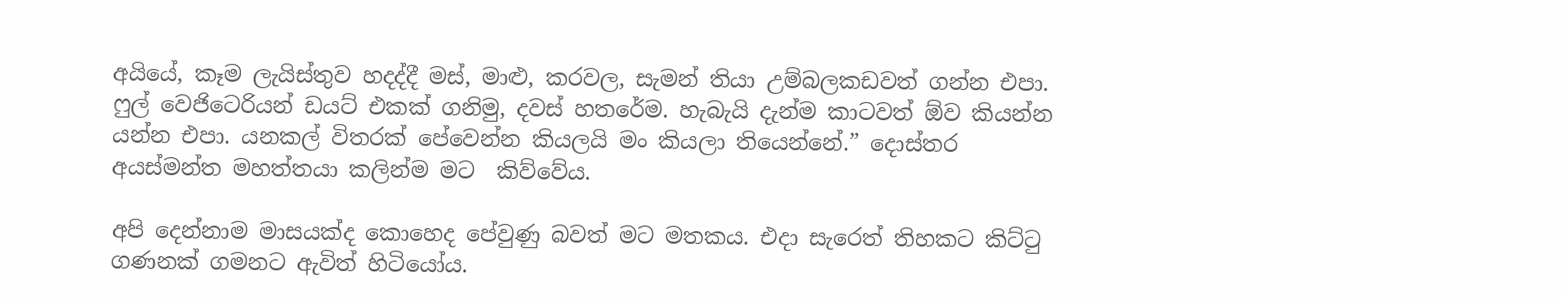අයියේ, කෑම ලැයිස්තුව හදද්දී මස්, මාළු, කරවල, සැමන් තියා උම්බලකඩවත් ගන්න එපා. ෆුල් වෙජිටෙරියන් ඩයට් එකක් ගනිමු, දවස් හතරේම. හැබැයි දැන්ම කාටවත් ඕව කියන්න යන්න එපා. යනකල් විතරක් පේවෙන්න කියලයි මං කියලා තියෙන්නේ.” දොස්තර අයස්මන්ත මහත්තයා කලින්ම මට  කිව්වේය.

අපි දෙන්නාම මාසයක්ද කොහෙද පේවුණු බවත් මට මතකය. එදා සැරෙත් තිහකට කිට්ටු ගණනක් ගමනට ඇවිත් හිටියෝය.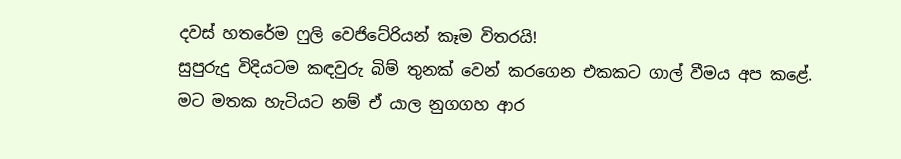දවස් හතරේම ෆුලි වෙජිටේරියන් කෑම විතරයි!
සුපුරුදු විදියටම කඳවුරු බිම් තුනක් වෙන් කරගෙන එකකට ගාල් වීමය අප කළේ. මට මතක හැටියට නම් ඒ යාල නුගගහ ආර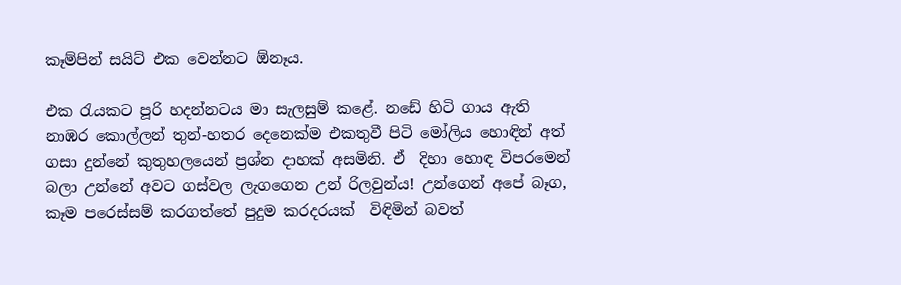කෑම්පින් සයිට් එක වෙන්නට ඕනෑය.

එක රැයකට පූරි හදන්නටය මා සැලසුම් කළේ. නඩේ හිටි ගාය ඇති නාඹර කොල්ලන් තුන්-හතර දෙනෙක්ම එකතුවී පිටි මෝලිය හොඳින් අත් ගසා දුන්නේ කුතුහලයෙන් ප්‍රශ්න දාහක් අසමිනි. ඒ  දිහා හොඳ විපරමෙන් බලා උන්නේ අවට ගස්වල ලැගගෙන උන් රිලවුන්ය! උන්ගෙන් අපේ බෑග, කෑම පරෙස්සම් කරගත්තේ පුදුම කරදරයක්  විඳිමින් බවත්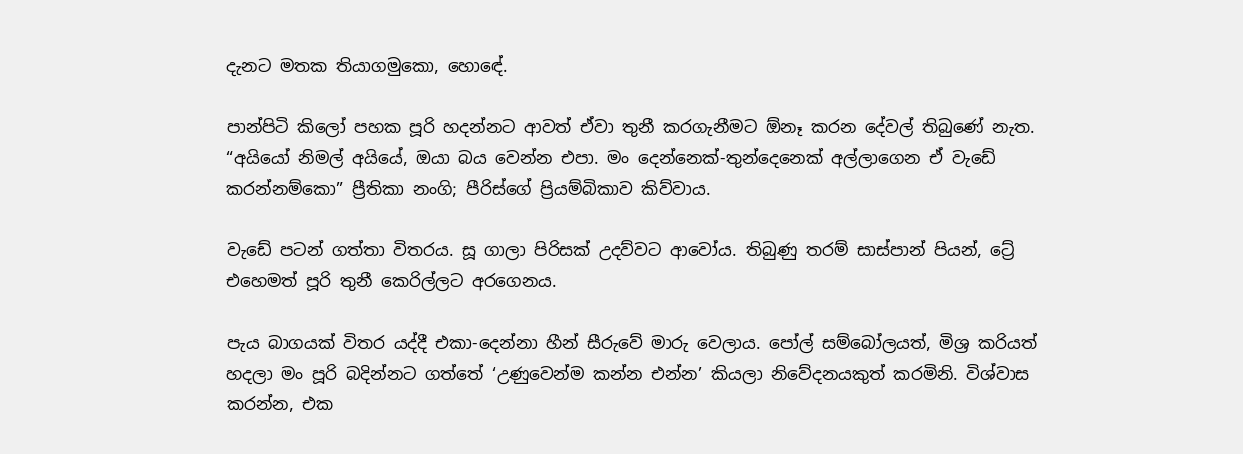දැනට මතක තියාගමුකො, හොඳේ.

පාන්පිටි කිලෝ පහක පූරි හදන්නට ආවත් ඒවා තුනී කරගැනීමට ඕනෑ කරන දේවල් තිබුණේ නැත. “අයියෝ නිමල් අයියේ, ඔයා බය වෙන්න එපා. මං දෙන්නෙක්-තුන්දෙනෙක් අල්ලාගෙන ඒ වැඩේ කරන්නම්කො” ප්‍රීතිකා නංගි; පීරිස්ගේ ප්‍රියම්බිකාව කිව්වාය.

වැඩේ පටන් ගත්තා විතරය. සූ ගාලා පිරිසක් උදව්වට ආවෝය. තිබුණු තරම් සාස්පාන් පියන්, ට්‍රේ එහෙමත් පූරි තුනී කෙරිල්ලට අරගෙනය.

පැය බාගයක් විතර යද්දී එකා-දෙන්නා හීන් සීරුවේ මාරු වෙලාය. පෝල් සම්බෝලයත්, මිශ්‍ර කරියත් හදලා මං පූරි බදින්නට ගත්තේ ‘උණුවෙන්ම කන්න එන්න’ කියලා නිවේදනයකුත් කරමිනි. විශ්වාස කරන්න, එක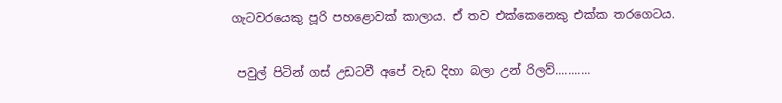ගැටවරයෙකු පූරි පහළොවක් කාලාය. ඒ තව එක්කෙනෙකු එක්ක තරගෙටය.

 පවුල් පිටින් ගස් උඩටවී අපේ වැඩ දිහා බලා උන් රිලව්...........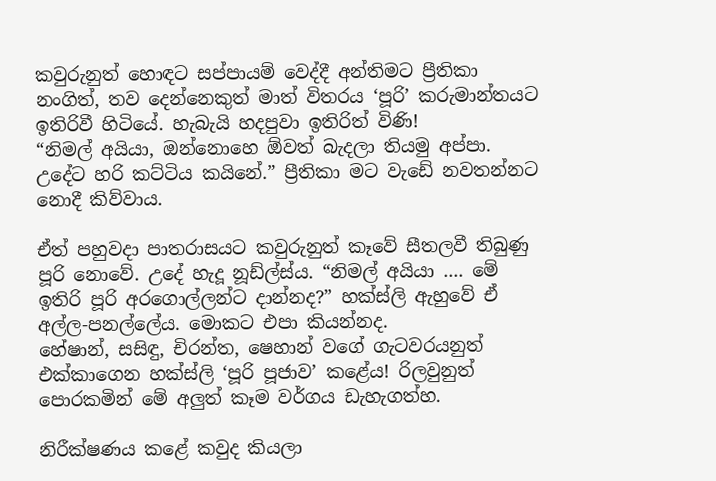කවුරුනුත් හොඳට සප්පායම් වෙද්දී අන්තිමට ප්‍රීතිකා නංගිත්, තව දෙන්නෙකුත් මාත් විතරය ‘පූරි’ කරුමාන්තයට ඉතිරිවී හිටියේ. හැබැයි හදපුවා ඉතිරිත් විණි!
“නිමල් අයියා, ඔන්නොහෙ ඕවත් බැදලා තියමු අප්පා. උදේට හරි කට්ටිය කයිනේ.” ප්‍රීතිකා මට වැඩේ නවතන්නට නොදී කිව්වාය.

ඒත් පහුවදා පාතරාසයට කවුරුනුත් කෑවේ සීතලවී තිබුණු පූරි නොවේ. උදේ හැදූ නූඩ්ල්ස්ය. “නිමල් අයියා .... මේ ඉතිරි පූරි අරගොල්ලන්ට දාන්නද?” හක්ස්ලි ඇහුවේ ඒ අල්ල-පනල්ලේය. මොකට එපා කියන්නද.
හේෂාන්, සසිඳු, චිරන්ත, ෂෙහාන් වගේ ගැටවරයනුත් එක්කාගෙන හක්ස්ලි ‘පූරි පූජාව’ කළේය! රිලවුනුත් පොරකමින් මේ අලුත් කෑම වර්ගය ඩැහැගත්හ.

නිරීක්ෂණය කළේ කවුද කියලා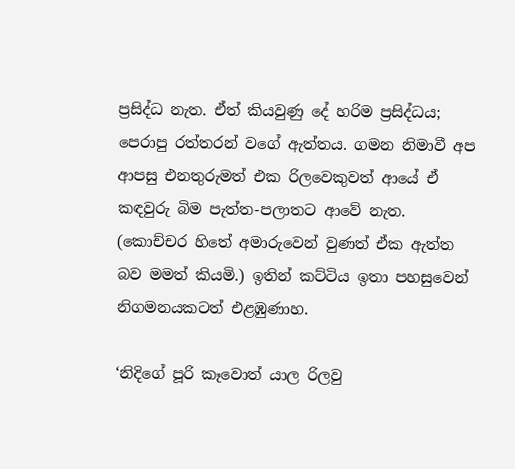ප්‍රසිද්ධ නැත. ඒත් කියවුණු දේ හරිම ප්‍රසිද්ධය; පෙරාපු රත්තරන් වගේ ඇත්තය. ගමන නිමාවී අප ආපසු එනතුරුමත් එක රිලවෙකුවත් ආයේ ඒ කඳවුරු බිම පැත්ත-පලාතට ආවේ නැත. (කොච්චර හිතේ අමාරුවෙන් වුණත් ඒක ඇත්ත බව මමත් කියමි.) ඉතින් කට්ටිය ඉතා පහසුවෙන් නිගමනයකටත් එළඹුණාහ.

‘නිදිගේ පූරි කෑවොත් යාල රිලවු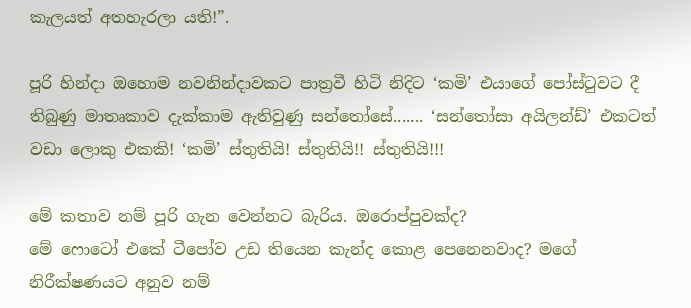කැලයත් අතහැරලා යති!”.

පූරි හින්දා ඔහොම නවනින්දාවකට පාත්‍රවී හිටි නිදිට ‘කමි’ එයාගේ පෝස්ටුවට දී තිබුණු මාතෘකාව දැක්කාම ඇතිවුණු සන්තෝසේ....... ‘සන්තෝසා අයිලන්ඩ්’ එකටත් වඩා ලොකු එකකි! ‘කමි’ ස්තුතියි! ස්තුතියි!! ස්තුතියි!!!

මේ කතාව නම් පූරි ගැන වෙන්නට බැරිය. ඔරොප්පුවක්ද?
මේ ෆොටෝ එකේ ටීපෝව උඩ තියෙන කැන්ද කොළ පෙනෙනවාද? මගේ නිරීක්ෂණයට අනුව නම්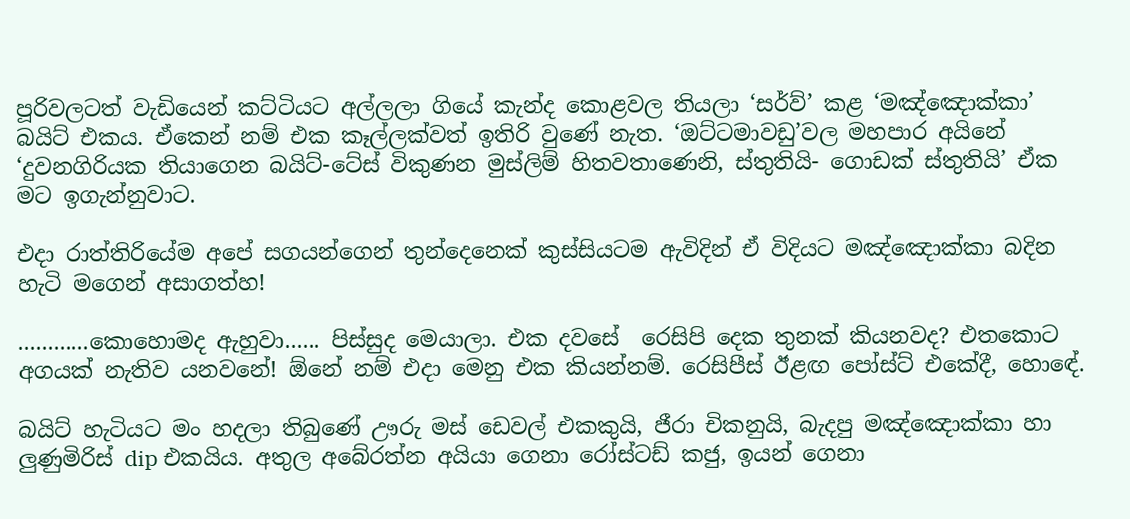පූරිවලටත් වැඩියෙන් කට්ටියට අල්ලලා ගියේ කැන්ද කොළවල තියලා ‘සර්ව්’ කළ ‘මඤ්ඤොක්කා’ බයිට් එකය. ඒකෙන් නම් එක කෑල්ලක්වත් ඉතිරි වුණේ නැත. ‘ඔට්ටමාවඩු’වල මහපාර අයිනේ ‘දුවනගිරියක තියාගෙන බයිට්-ටේස් විකුණන මුස්ලිම් හිතවතාණෙනි, ස්තුතියි- ගොඩක් ස්තුතියි’ ඒක මට ඉගැන්නුවාට.

එදා රාත්තිරියේම අපේ සගයන්ගෙන් තුන්දෙනෙක් කුස්සියටම ඇවිදින් ඒ විදියට මඤ්ඤොක්කා බදින හැටි මගෙන් අසාගත්හ!

............කොහොමද ඇහුවා...... පිස්සුද මෙයාලා. එක දවසේ  රෙසිපි දෙක තුනක් කියනවද? එතකොට අගයක් නැතිව යනවනේ! ඕනේ නම් එදා මෙනු එක කියන්නම්. රෙසිපීස් ඊළඟ පෝස්ට් එකේදී, හොඳේ.

බයිට් හැටියට මං හදලා තිබුණේ ඌරු මස් ඩෙවල් එකකුයි, ජීරා චිකනුයි, බැදපු මඤ්ඤොක්කා හා ලුණුමිරිස් dip එකයිය. අතුල අබේරත්න අයියා ගෙනා රෝස්ටඩ් කජු, ඉයන් ගෙනා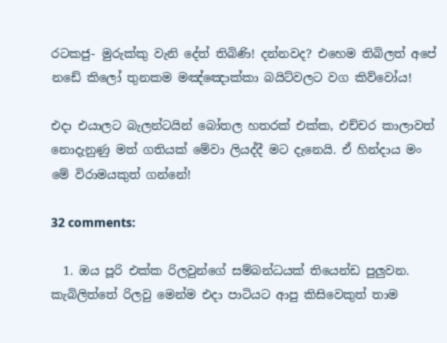රටකජු- මුරුක්කු වැනි දේත් තිබිණි! දන්නවද? එහෙම තිබිලත් අපේ නඩේ කිලෝ තුනකම මඤ්ඤොක්කා බයිට්වලට වග කිව්වෝය!

එදා එයාලට බැලන්ටයින් බෝතල හතරක් එක්ක, එච්චර කාලාවත් නොදැනුණු මත් ගතියක් මේවා ලියද්දී මට දැනෙයි. ඒ හින්දාය මං මේ විරාමයකුත් ගන්නේ!

32 comments:

  1. ඔය පූරි එක්ක රිලවුන්ගේ සම්බන්ධයක් තියෙන්ඩ පුලුවන. කැබිලිත්තේ රිලවු මෙන්ම එදා පාටියට ආපු කිසිවෙකුත් තාම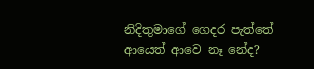නිදිතුමාගේ ගෙදර පැත්තේ ආයෙත් ආවෙ නෑ නේද?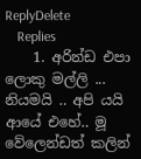ReplyDelete
    Replies
    1. අරින්ඩ එපා ලොකු මල්ලි ... නියමයි .. අපි යයි ආයේ එහේ.. මූ වේලෙන්ඩත් කලින්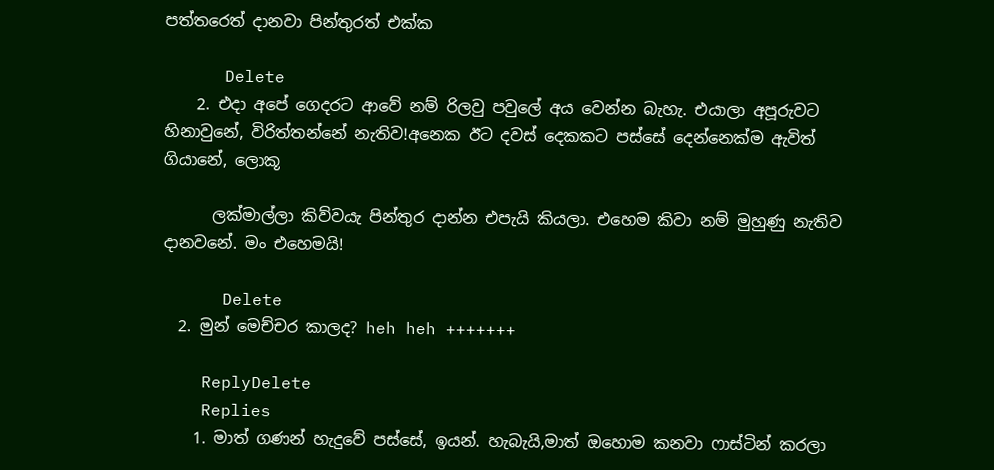පත්තරෙත් දානවා පින්තුරත් එක්ක

      Delete
    2. එදා අපේ ගෙදරට ආවේ නම් රිලවු පවුලේ අය වෙන්න බැහැ. එයාලා අපූරුවට හිනාවුනේ, විරිත්තන්නේ නැතිව!අනෙක ඊට දවස් දෙකකට පස්සේ දෙන්නෙක්ම ඇවිත් ගියානේ, ලොකූ

      ලක්මාල්ලා කිව්වයැ පින්තුර දාන්න එපැයි කියලා. එහෙම කිවා නම් මුහුණු නැතිව දානවනේ. මං එහෙමයි!

      Delete
  2. මුන් මෙච්චර කාලද? heh heh +++++++

    ReplyDelete
    Replies
    1. මාත් ගණන් හැදුවේ පස්සේ, ඉයන්. හැබැයි,මාත් ඔහොම කනවා ෆාස්ටින් කරලා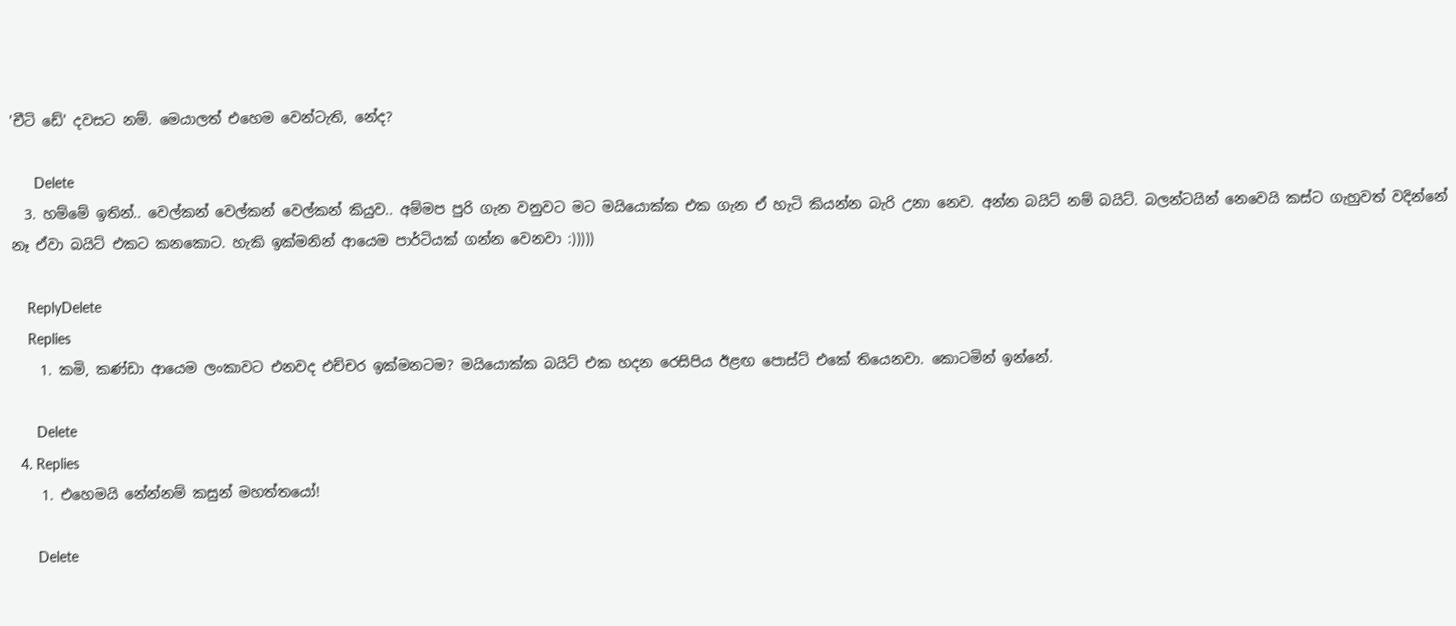'චීටි ඩේ' දවසට නම්. මෙයාලත් එහෙම වෙන්ටැති, නේද?

      Delete
  3. හම්මේ ඉතින්.. වෙල්කන් වෙල්කන් වෙල්කන් කියුව.. අම්මප පුරි ගැන වනුවට මට මයියොක්ක එක ගැන ඒ හැටි කියන්න බැරි උනා නෙව. අන්න බයිට් නම් බයිට්. බලන්ටයින් නෙවෙයි කස්ට ගැහුවත් වදින්නේ නෑ ඒවා බයිට් එකට කනකොට. හැකි ඉක්මනින් ආයෙම පාර්ටියක් ගන්න වෙනවා :)))))

    ReplyDelete
    Replies
    1. කමි, කණ්ඩා ආයෙම ලංකාවට එනවද එච්චර ඉක්මනටම? මයියොක්ක බයිට් එක හදන රෙසිපිය ඊළඟ පොස්ට් එකේ තියෙනවා. කොටමින් ඉන්නේ.

      Delete
  4. Replies
    1. එහෙමයි නේන්නම් කසුන් මහත්තයෝ!

      Delete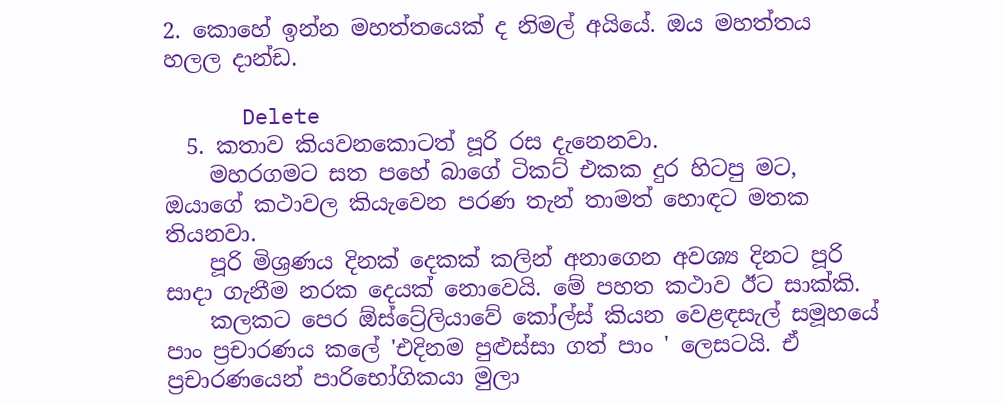2. කොහේ ඉන්න මහත්තයෙක් ද නිමල් අයියේ. ඔය මහත්තය හලල දාන්ඩ.

      Delete
  5. කතාව කියවනකොටත් පූරි රස දැනෙනවා.
    මහරගමට සත පහේ බාගේ ටිකට් එකක දුර හිටපු මට, ඔයාගේ කථාවල කියැවෙන පරණ තැන් තාමත් හොඳට මතක තියනවා.
    පූරි මිශ්‍රණය දිනක් දෙකක් කලින් අනාගෙන අවශ්‍ය දිනට පූරි සාදා ගැනීම නරක දෙයක් නොවෙයි. මේ පහත කථාව ඊට සාක්කි.
    කලකට පෙර ඕස්ට්‍රේලියාවේ කෝල්ස් කියන වෙළඳසැල් සමූහයේ පාං ප්‍රචාරණය කලේ 'එදිනම පුළුස්සා ගත් පාං ' ලෙසටයි. ඒ ප්‍රචාරණයෙන් පාරිභෝගිකයා මුලා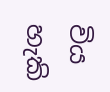විය හැකි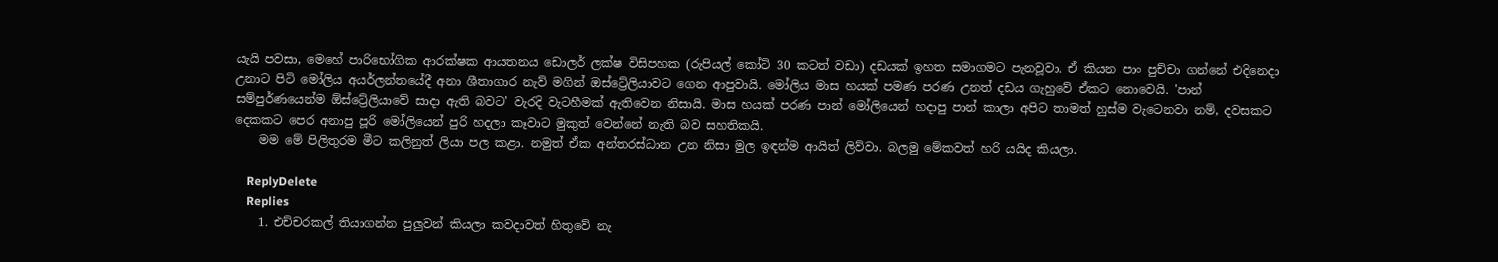යැයි පවසා, මෙහේ පාරිභෝගික ආරක්ෂක ආයතනය ඩොලර් ලක්ෂ විසිපහක (රුපියල් කෝටි 30 කටත් වඩා) දඩයක් ඉහත සමාගමට පැනවූවා. ඒ කියන පාං පුච්චා ගන්නේ එදිනෙදා උනාට පිටි මෝලිය අයර්ලන්තයේදී අනා ශීතාගාර නැව් මගින් ඔස්ට්‍රේලියාවට ගෙන ආපුවායි. මෝලිය මාස හයක් පමණ පරණ උනත් දඩය ගැහුවේ ඒකට නොවෙයි. 'පාන් සම්පුර්ණයෙන්ම ඕස්ට්‍රේලියාවේ සාදා ඇති බවට' වැරදි වැටහීමක් ඇතිවෙන නිසායි. මාස හයක් පරණ පාන් මෝලියෙන් හදාපු පාන් කාලා අපිට තාමත් හුස්ම වැටෙනවා නම්, දවසකට දෙකකට පෙර අනාපු පූරි මෝලියෙන් පුරි හදලා කෑවාට මුකුත් වෙන්නේ නැති බව සහතිකයි.
    මම මේ පිලිතුරම මීට කලිනුත් ලියා පල කළා. නමුත් ඒක අන්තරස්ධාන උන නිසා මුල ඉඳන්ම ආයිත් ලිව්වා. බලමු මේකවත් හරි යයිද කියලා.

    ReplyDelete
    Replies
    1. එච්චරකල් තියාගන්න පුලුවන් කියලා කවදාවත් හිතුවේ නැ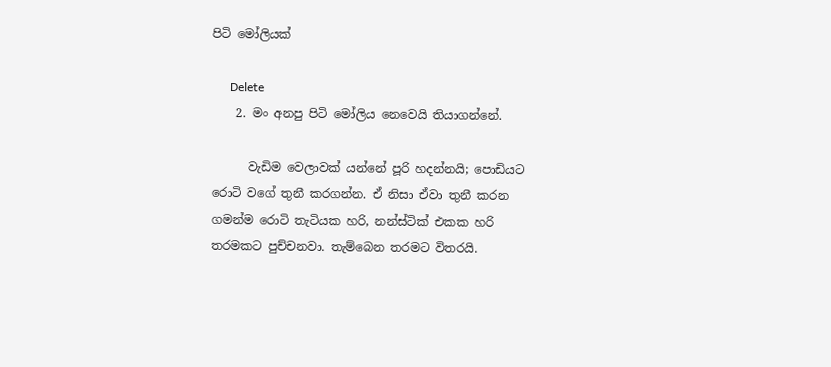පිටි මෝලියක්

      Delete
    2. මං අනපු පිටි මෝලිය නෙවෙයි තියාගන්නේ.

      වැඩිම වෙලාවක් යන්නේ පූරි හදන්නයි; පොඩියට රොටි වගේ තුනී කරගන්න. ඒ නිසා ඒවා තුනී කරන ගමන්ම රොටි තැටියක හරි, නන්ස්ටික් එකක හරි තරමකට පුච්චනවා. තැම්බෙන තරමට විතරයි.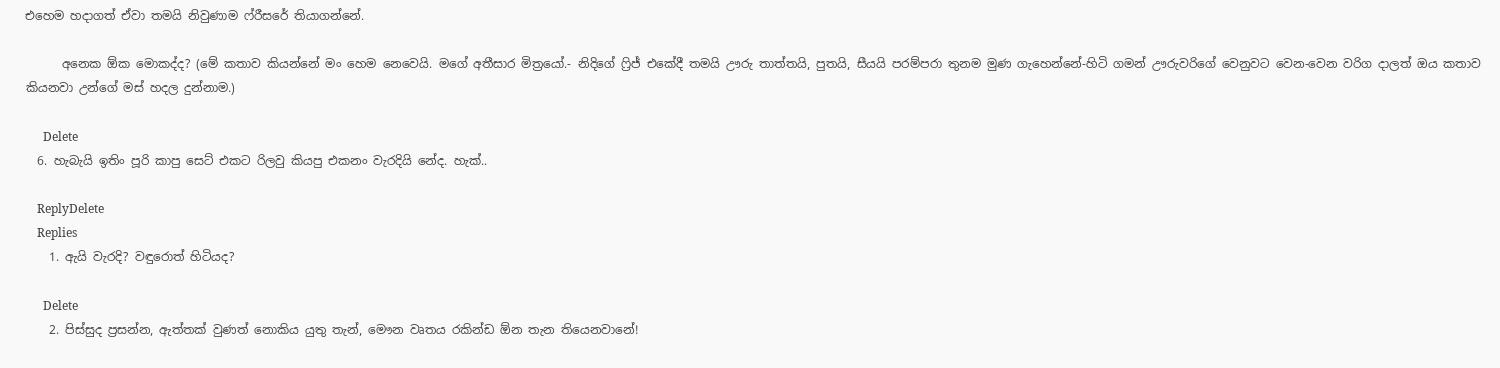එහෙම හදාගත් ඒවා තමයි නිවුණාම ෆ්රීසරේ තියාගන්නේ.

      අනෙක ඕක මොකද්ද? (මේ කතාව කියන්නේ මං හෙම නෙවෙයි. මගේ අතීසාර මිත්‍රයෝ.- නිදිගේ ෆ්‍රිජ් එකේදී තමයි ඌරු තාත්තයි, පුතයි, සීයයි පරම්පරා තුනම මුණ ගැහෙන්නේ-හිටි ගමන් ඌරුවරිගේ වෙනුවට වෙන-වෙන වරිග දාලත් ඔය කතාව කියනවා උන්ගේ මස් හදල දුන්නාම.)

      Delete
  6. හැබැයි ඉතිං පූරි කාපු සෙට් එකට රිලවු කියපු එකනං වැරදියි නේද. හැක්..

    ReplyDelete
    Replies
    1. ඇයි වැරදි? වඳුරොත් හිටියද?

      Delete
    2. පිස්සුද ප්‍රසන්න, ඇත්තක් වුණත් නොකිය යුතු තැන්, මෞන වෘතය රකින්ඩ ඕන තැන තියෙනවානේ!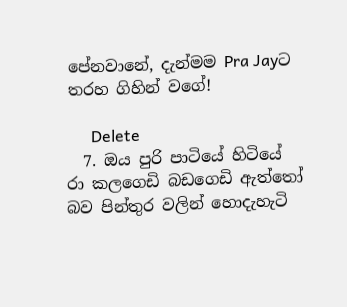පේනවානේ, දැන්මම Pra Jayට තරහ ගිහින් වගේ!

      Delete
  7. ඔය පුරි පාටියේ හිටියේ රා කලගෙඩි බඩගෙඩි ඇත්තෝ බව පින්තුර වලින් හොදැහැටි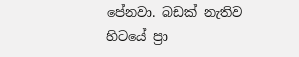පේනවා. බඩක් නැතිව හිටයේ ප්‍රා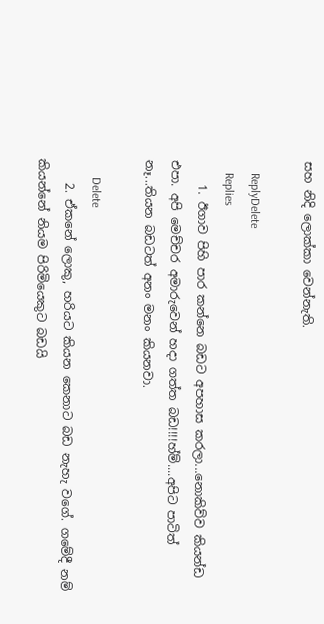සහ නිදි ලොක්කා වෙන්නැති.

    ReplyDelete
    Replies
    1. ඊගාව පිහි පාර කන්නෙ බඩට අපහාස කරලා...නොකිව්ව කියන්ඩ එපා. අපි මෙච්චර අමාරුවෙන් හදා ගත්ත බඩ!!!!හ්ම්....අපිට පාටිත් නෑ...තියන බඩටත් අනං මනං කියනවා.

      Delete
    2. ඒකනේ ලොකු, හරියට කියන කෙනාට බඩ නැහැ වගේ. ගමේදී නම් කියන්නේ නියම පිරිමියෙකුට බඩයි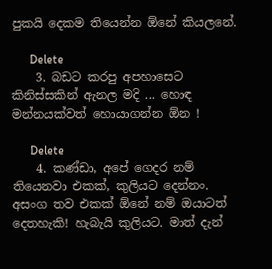පුකයි දෙකම තියෙන්න ඕනේ කියලනේ.

      Delete
    3. බඩට කරපු අපහාසෙට කිනිස්සකින් ඇනල මදි ... හොඳ මන්නයක්වත් හොයාගන්න ඕන !

      Delete
    4. කණ්ඩා, අපේ ගෙදර නම් තියෙනවා එකක්, කුලියට දෙන්නං. අසංග තව එකක් ඕනේ නම් ඔයාටත් දෙතහැකි! හැබැයි කුලියට. මාත් දැන්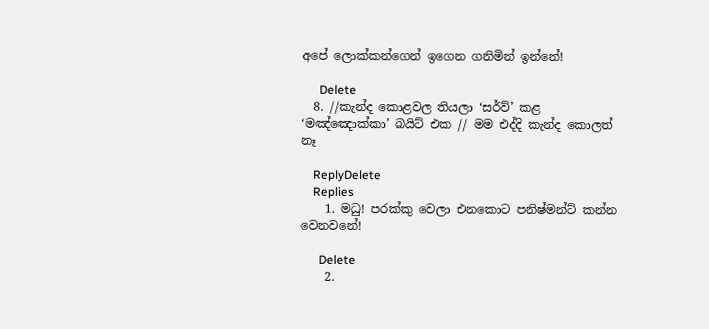අපේ ලොක්කන්ගෙන් ඉගෙන ගනිමින් ඉන්නේ!

      Delete
  8. //කැන්ද කොළවල තියලා ‘සර්ව්’ කළ ‘මඤ්ඤොක්කා’ බයිට් එක // මම එද්දි කැන්ද කොලත් නෑ

    ReplyDelete
    Replies
    1. මධු! පරක්කු වෙලා එනකොට පනිෂ්මන්ට් කන්න වෙනවනේ!

      Delete
    2.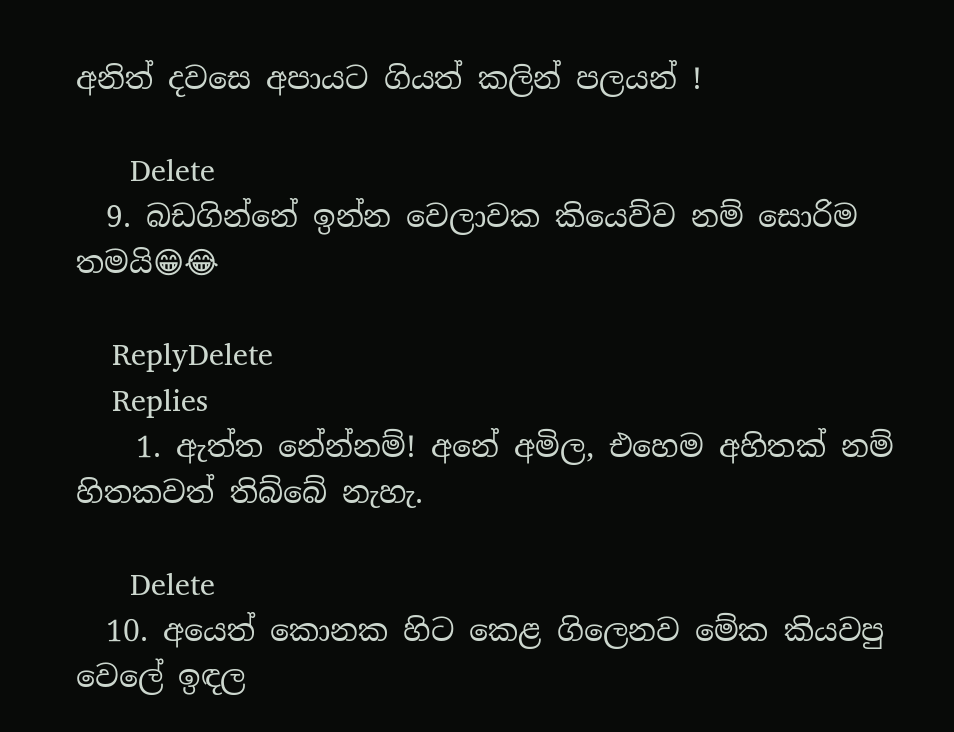අනිත් දවසෙ අපායට ගියත් කලින් පලයන් !

      Delete
  9. බඩගින්නේ ඉන්න වෙලාවක කියෙව්ව නම් සොරිම තමයි😁😂

    ReplyDelete
    Replies
    1. ඇත්ත නේන්නම්! අනේ අමිල, එහෙම අහිතක් නම් හිතකවත් තිබ්බේ නැහැ.

      Delete
  10. අයෙත් කොනක හිට කෙළ ගිලෙනව මේක කියවපු වෙලේ ඉඳල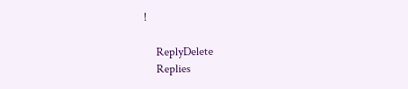!

    ReplyDelete
    Replies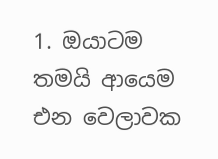1. ඔයාටම තමයි ආයෙම එන වෙලාවක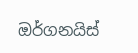ඔර්ගනයිස්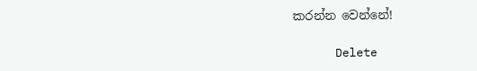කරන්න වෙන්නේ!

      Delete